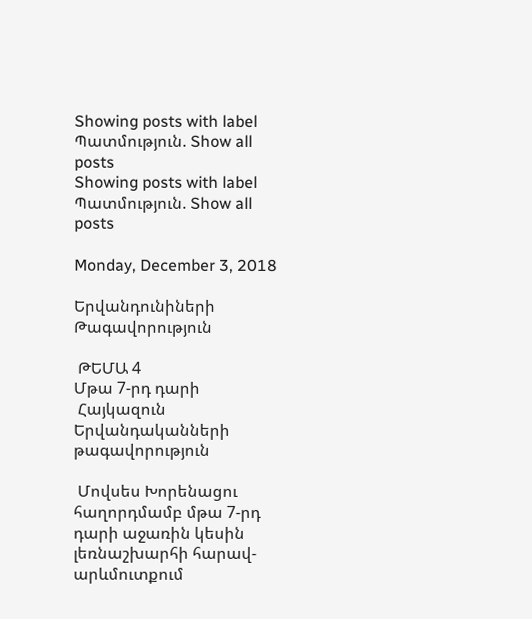Showing posts with label Պատմություն. Show all posts
Showing posts with label Պատմություն. Show all posts

Monday, December 3, 2018

Երվանդունիների Թագավորություն

 ԹԵՄԱ 4
Մթա 7-րդ դարի
 Հայկազուն Երվանդականների թագավորություն

 Մովսես Խորենացու հաղորդմամբ մթա 7-րդ դարի աջառին կեսին լեռնաշխարհի հարավ- արևմուտքում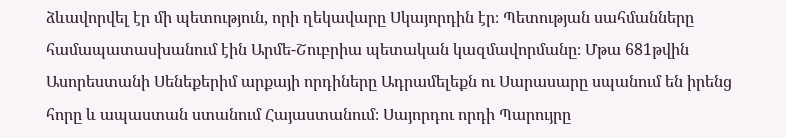ձևավորվել էր մի պետություն, որի ղեկավարը Սկայորդին էր։ Պետության սահմանները համապատասխանում էին Արմե-Շուբրիա պետական կազմավորմանը։ Մթա 681թվին Ասորեստանի Սենեքերիմ արքայի որդիները Ադրամելեքն ու Սարասարը սպանում են իրենց հորը և ապաստան ստանում Հայաստանում։ Սայորդու որդի Պարույրը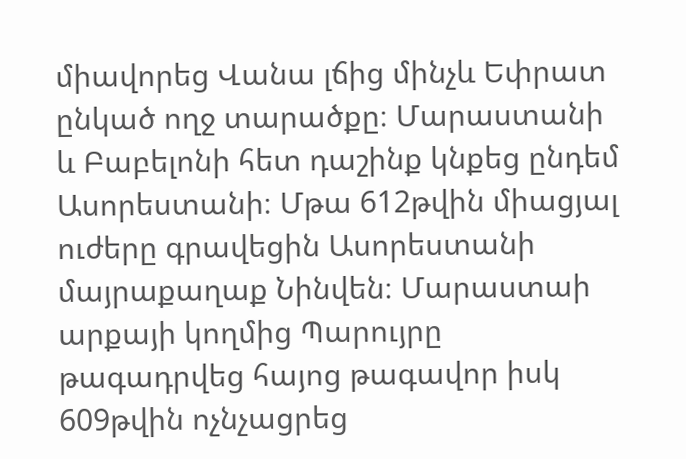միավորեց Վանա լճից մինչև Եփրատ ընկած ողջ տարածքը։ Մարաստանի և Բաբելոնի հետ դաշինք կնքեց ընդեմ Ասորեստանի։ Մթա 612թվին միացյալ ուժերը գրավեցին Ասորեստանի մայրաքաղաք Նինվեն։ Մարաստաի արքայի կողմից Պարույրը թագադրվեց հայոց թագավոր իսկ 609թվին ոչնչացրեց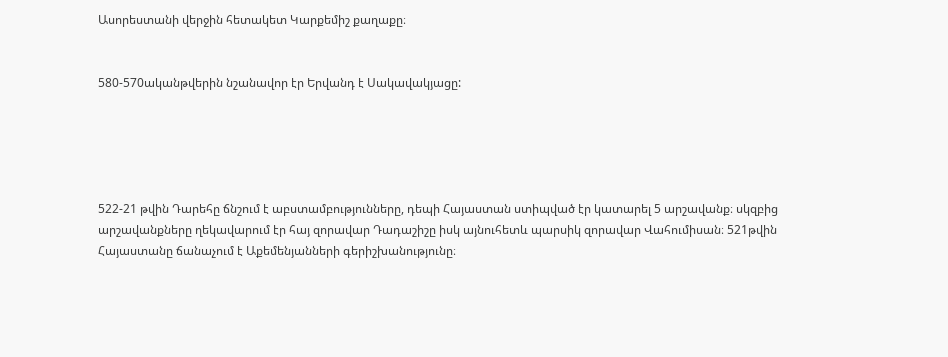Ասորեստանի վերջին հետակետ Կարքեմիշ քաղաքը։


580-570ականթվերին նշանավոր էր Երվանդ է Սակավակյացը:





522-21 թվին Դարեհը ճնշում է աբստամբությունները, դեպի Հայաստան ստիպված էր կատարել 5 արշավանք։ սկզբից արշավանքները ղեկավարում էր հայ զորավար Դադաշիշը իսկ այնուհետև պարսիկ զորավար Վահումիսան։ 521թվին Հայաստանը ճանաչում է Աքեմենյանների գերիշխանությունը։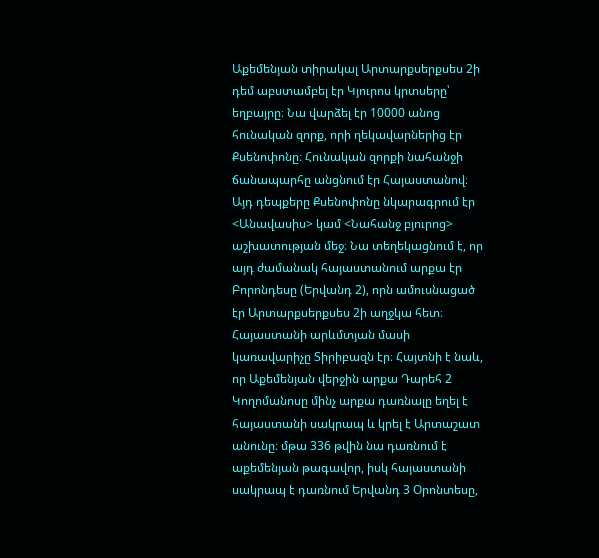Աքեմենյան տիրակալ Արտարքսերքսես 2ի դեմ աբստամբել էր Կյուրոս կրտսերը՝ եղբայրը։ Նա վարձել էր 10000 անոց հունական զորք, որի ղեկավարներից էր Քսենոփոնը։ Հունական զորքի նահանջի ճանապարհը անցնում էր Հայաստանով։ Այդ դեպքերը Քսենոփոնը նկարագրում էր <Անավասիս> կամ <Նահանջ բյուրոց> աշխատության մեջ։ Նա տեղեկացնում է, որ այդ ժամանակ հայաստանում արքա էր Բորոնդեսը (Երվանդ 2), որն ամուսնացած էր Արտարքսերքսես 2ի աղջկա հետ։ Հայաստանի արևմտյան մասի կառավարիչը Տիրիբազն էր։ Հայտնի է նաև, որ Աքեմենյան վերջին արքա Դարեհ 2 Կողոմանոսը մինչ արքա դառնալը եղել է հայաստանի սակրապ և կրել է Արտաշատ անունը։ մթա 336 թվին նա դառնում է աքեմենյան թագավոր, իսկ հայաստանի սակրապ է դառնում Երվանդ 3 Օրոնտեսը,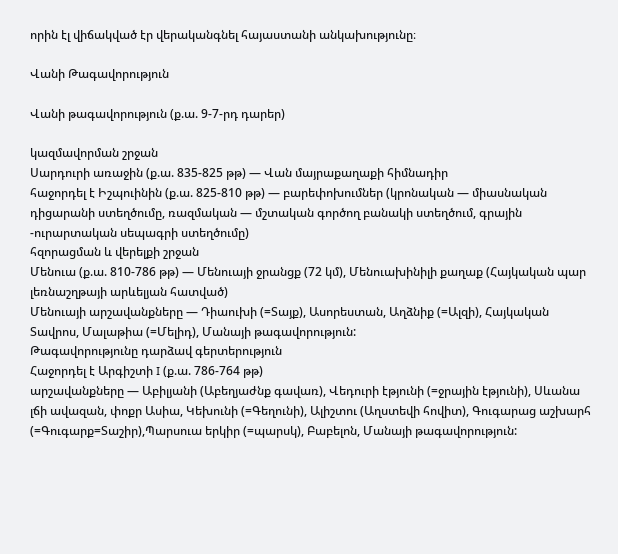որին էլ վիճակված էր վերականգնել հայաստանի անկախությունը։

Վանի Թագավորություն

Վանի թագավորություն (ք.ա. 9-7-րդ դարեր)

կազմավորման շրջան
Սարդուրի առաջին (ք.ա. 835-825 թթ) — Վան մայրաքաղաքի հիմնադիր
հաջորդել է Իշպուինին (ք.ա. 825-810 թթ) — բարեփոխումներ (կրոնական — միասնական դիցարանի ստեղծումը, ռազմական — մշտական գործող բանակի ստեղծում, գրային -ուրարտական սեպագրի ստեղծումը)
հզորացման և վերելքի շրջան
Մենուա (ք.ա. 810-786 թթ) — Մենուայի ջրանցք (72 կմ), Մենուախինիլի քաղաք (Հայկական պար լեռնաշղթայի արևելյան հատված)
Մենուայի արշավանքները — Դիաուխի (=Տայք), Ասորեստան, Աղձնիք (=Ալզի), Հայկական Տավրոս, Մալաթիա (=Մելիդ), Մանայի թագավորություն:
Թագավորությունը դարձավ գերտերություն
Հաջորդել է Արգիշտի I (ք.ա. 786-764 թթ)
արշավանքները — Աբիլյանի (Աբեղյաժնք գավառ), Վեդուրի էթյունի (=ջրային էթյունի), Սևանա լճի ավազան, փոքր Ասիա, Կեխունի (=Գեղունի), Ալիշտու (Աղստեվի հովիտ), Գուգարաց աշխարհ (=Գուգարք=Տաշիր),Պարսուա երկիր (=պարսկ), Բաբելոն, Մանայի թագավորություն: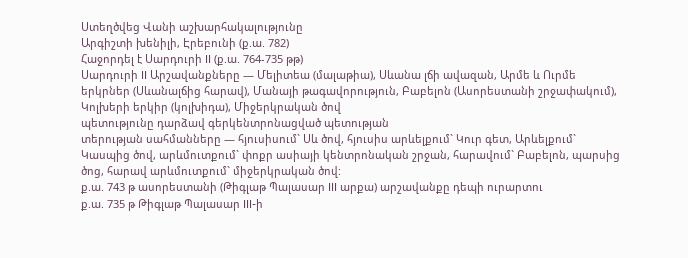Ստեղծվեց Վանի աշխարհակալությունը
Արգիշտի խենիլի, Էրեբունի (ք.ա. 782)
Հաջորդել է Սարդուրի II (ք.ա. 764-735 թթ)
Սարդուրի II Արշավանքները — Մելիտեա (մալաթիա), Սևանա լճի ավազան, Արմե և Ուրմե երկրներ (Սևանալճից հարավ), Մանայի թագավորություն, Բաբելոն (Ասորեստանի շրջափակում), Կոլխերի երկիր (կոլխիդա), Միջերկրական ծով
պետությունը դարձավ գերկենտրոնացված պետության
տերության սահմանները — հյուսիսում` Սև ծով, հյուսիս արևելքում` Կուր գետ, Արևելքում` Կասպից ծով, արևմուտքում` փոքր ասիայի կենտրոնական շրջան, հարավում` Բաբելոն, պարսից ծոց, հարավ արևմուտքում` միջերկրական ծով:
ք.ա. 743 թ ասորեստանի (Թիգլաթ Պալասար III արքա) արշավանքը դեպի ուրարտու
ք.ա. 735 թ Թիգլաթ Պալասար III-ի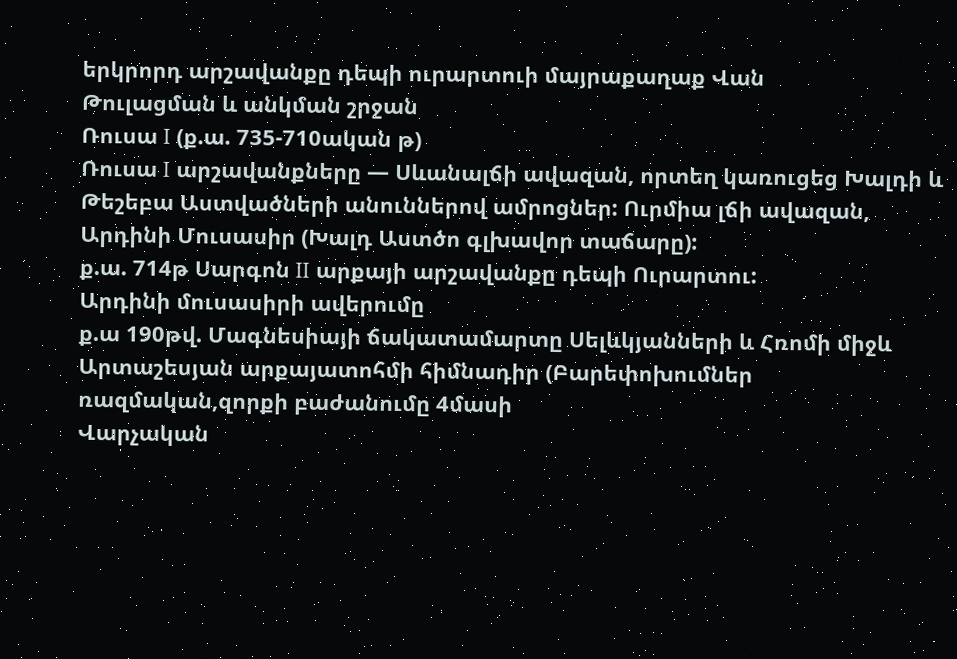երկրորդ արշավանքը դեպի ուրարտուի մայրաքաղաք Վան
Թուլացման և անկման շրջան
Ռուսա I (ք.ա. 735-710ական թ)
Ռուսա I արշավանքները — Սևանալճի ավազան, որտեղ կառուցեց Խալդի և Թեշեբա Աստվածների անուններով ամրոցներ: Ուրմիա լճի ավազան, Արդինի Մուսասիր (Խալդ Աստծո գլխավոր տաճարը):
ք.ա. 714թ Սարգոն II արքայի արշավանքը դեպի Ուրարտու:
Արդինի մուսասիրի ավերումը
ք.ա 190թվ. Մագնեսիայի ճակատամարտը Սելևկյանների և Հռոմի միջև
Արտաշեսյան արքայատոհմի հիմնադիր (Բարեփոխումներ ռազմական,զորքի բաժանումը 4մասի
Վարչական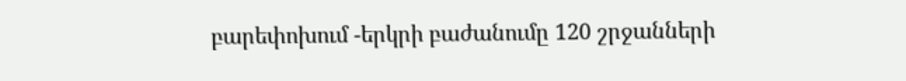բարեփոխում -երկրի բաժանումը 120 շրջանների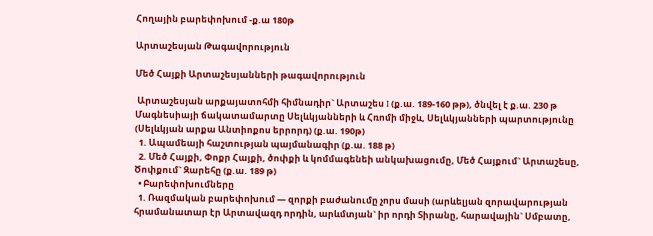Հողային բարեփոխում -ք.ա 180թ

Արտաշեսյան Թագավորություն

Մեծ Հայքի Արտաշեսյանների թագավորություն

 Արտաշեսյան արքայատոհմի հիմնադիր` Արտաշես I (ք.ա. 189-160 թթ), ծնվել է ք.ա. 230 թ
Մագնեսիայի ճակատամարտը Սելևկյանների և Հռոմի միջև, Սելևկյանների պարտությունը (Սելևկյան արքա Անտիոքոս երրորդ) (ք.ա. 190թ)
  1. Ապամեայի հաշտության պայմանագիր (ք.ա. 188 թ)
  2. Մեծ Հայքի, Փոքր Հայքի, ծոփքի և կոմմագենեի անկախացումը, Մեծ Հայքում` Արտաշեսը, Ծոփքում` Զարեհը (ք.ա. 189 թ)
  • Բարեփոխումները
  1. Ռազմական բարեփոխում — զորքի բաժանումը չորս մասի (արևելյան զորավարության հրամանատար էր Արտավազդ որդին, արևմտյան` իր որդի Տիրանը, հարավային` Սմբատը,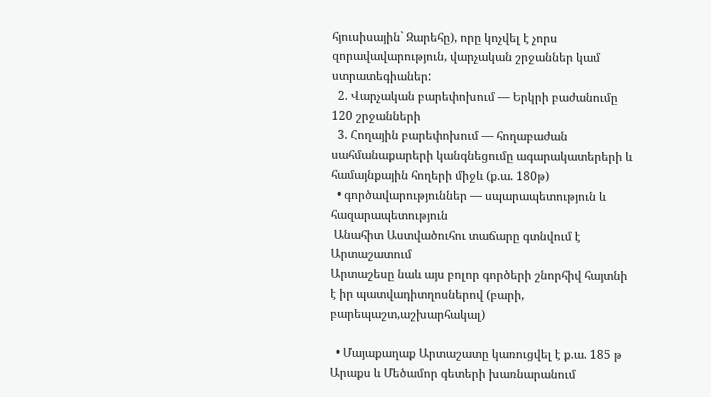հյուսիսային` Զարեհը), որը կոչվել է չորս զորավավարություն, վարչական շրջաններ կամ ստրատեգիաներ:
  2. Վարչական բարեփոխում — Երկրի բաժանումը 120 շրջանների
  3. Հողային բարեփոխում — հողաբաժան սահմանաքարերի կանգնեցումը ագարակատերերի և համայնքային հողերի միջև (ք.ա. 180թ)
  • գործավարություններ — սպարապետություն և հազարապետություն
 Անահիտ Աստվածուհու տաճարը գտնվում է Արտաշատում
Արտաշեսը նաև այս բոլոր գործերի շնորհիվ հայտնի է իր պատվադիտղոսներով (բարի, բարեպաշտ,աշխարհակալ)

  • Մայաքաղաք Արտաշատը կառուցվել է ք.ա. 185 թ Արաքս և Մեծամոր գետերի խառնարանում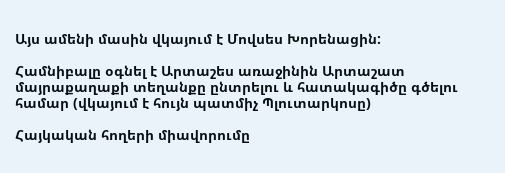Այս ամենի մասին վկայում է Մովսես Խորենացին:

Համնիբալը օգնել է Արտաշես առաջինին Արտաշատ մայրաքաղաքի տեղանքը ընտրելու և հատակագիծը գծելու համար (վկայում է հույն պատմիչ Պլուտարկոսը)

Հայկական հողերի միավորումը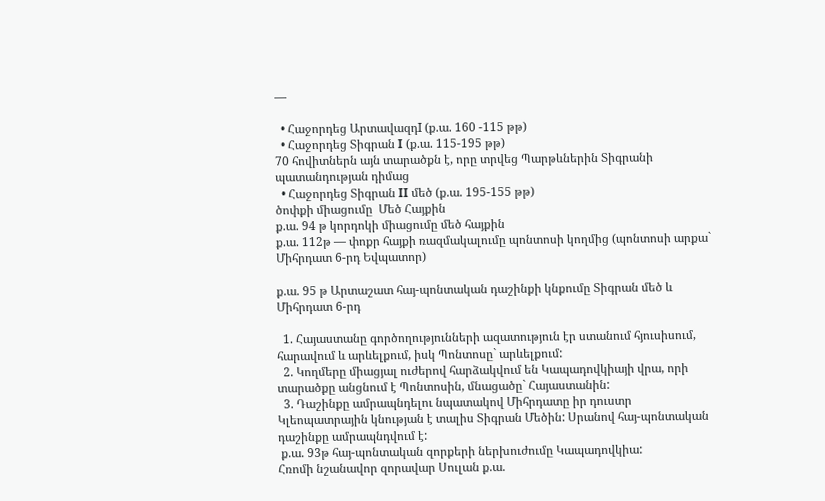—

  • Հաջորդեց ԱրտավազդI (ք.ա. 160 -115 թթ)
  • Հաջորդեց Տիգրան I (ք.ա. 115-195 թթ)
70 հովիտներն այն տարածքն է, որը տրվեց Պարթևներին Տիգրանի պատանդության դիմաց
  • Հաջորդեց Տիգրան II մեծ (ք.ա. 195-155 թթ)
ծոփքի միացումը  Մեծ Հայքին
ք.ա. 94 թ կորդոկի միացումը մեծ հայքին
ք.ա. 112թ — փոքր հայքի ռազմակալումը պոնտոսի կողմից (պոնտոսի արքա` Միհրդատ 6-րդ Եվպատոր)

ք.ա. 95 թ Արտաշատ հայ-պոնտական դաշինքի կնքումը Տիգրան մեծ և Միհրդատ 6-րդ

  1. Հայաստանը գործողությունների ազատություն էր ստանում հյուսիսում, հարավում և արևելքում, իսկ Պոնտոսը` արևելքում:
  2. Կողմերը միացյալ ուժերով հարձակվում են Կապադովկիայի վրա, որի տարածքը անցնում է Պոնտոսին, մնացածը` Հայաստանին:
  3. Դաշինքը ամրապնդելու նպատակով Միհրդատը իր դուստր Կլեոպատրային կնության է տալիս Տիգրան Մեծին: Սրանով հայ-պոնտական դաշինքը ամրապնդվում է:
 ք.ա. 93թ հայ-պոնտական զորքերի ներխուժումը Կապադովկիա:
Հռոմի նշանավոր զորավար Սուլան ք.ա.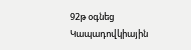92թ օգնեց Կապադովկիային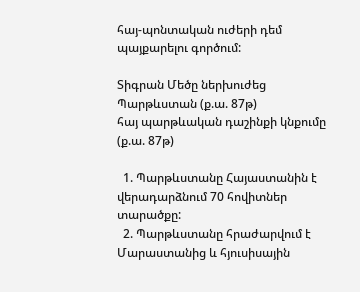հայ-պոնտական ուժերի դեմ պայքարելու գործում:

Տիգրան Մեծը ներխուժեց Պարթևստան (ք.ա. 87թ)
հայ պարթևական դաշինքի կնքումը (ք.ա. 87թ)

  1. Պարթևստանը Հայաստանին է վերադարձնում 70 հովիտներ տարածքը:
  2. Պարթևստանը հրաժարվում է Մարաստանից և հյուսիսային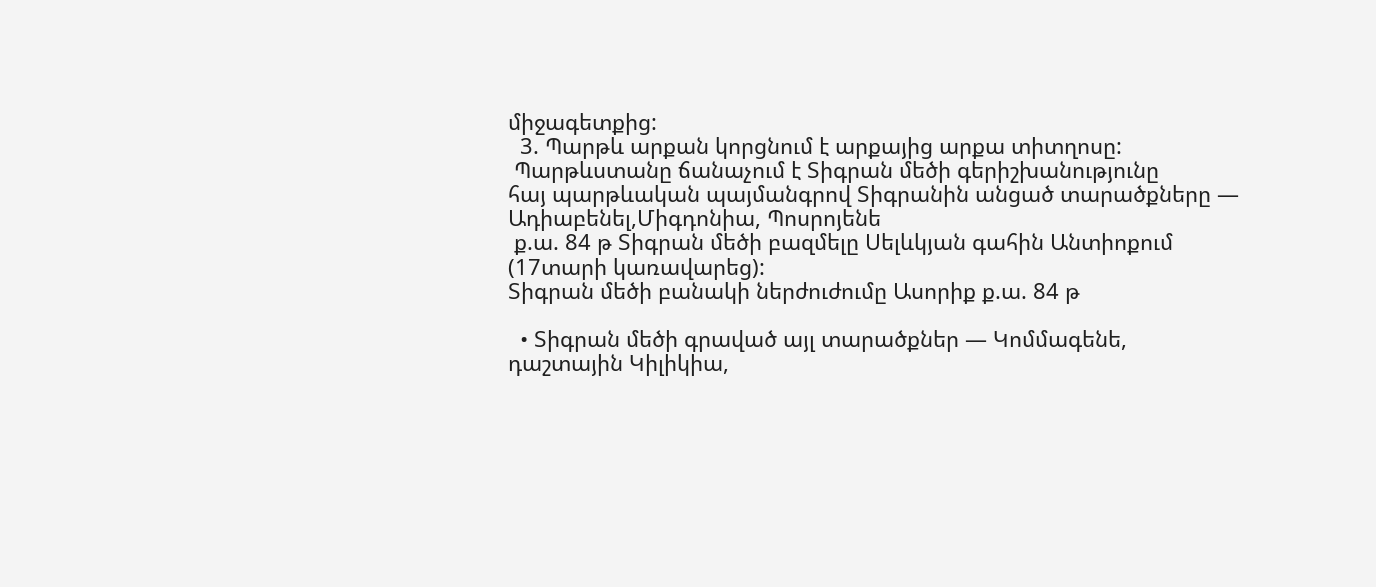միջագետքից:
  3. Պարթև արքան կորցնում է արքայից արքա տիտղոսը:
 Պարթևստանը ճանաչում է Տիգրան մեծի գերիշխանությունը
հայ պարթևական պայմանգրով Տիգրանին անցած տարածքները — Ադիաբենել,Միգդոնիա, Պոսրոյենե
 ք.ա. 84 թ Տիգրան մեծի բազմելը Սելևկյան գահին Անտիոքում (17տարի կառավարեց):
Տիգրան մեծի բանակի ներժուժումը Ասորիք ք.ա. 84 թ

  • Տիգրան մեծի գրաված այլ տարածքներ — Կոմմագենե, դաշտային Կիլիկիա,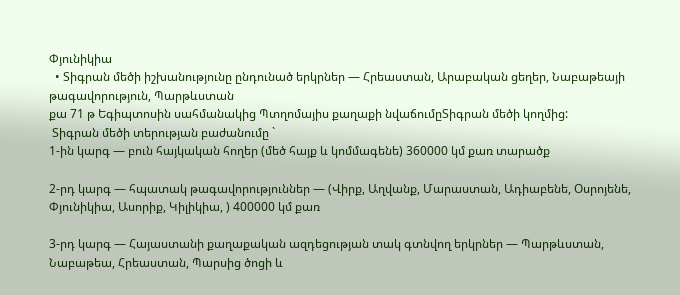Փյունիկիա
  • Տիգրան մեծի իշխանությունը ընդունած երկրներ — Հրեաստան, Արաբական ցեղեր, Նաբաթեայի թագավորություն, Պարթևստան
քա 71 թ Եգիպտոսին սահմանակից Պտղոմայիս քաղաքի նվաճումըՏիգրան մեծի կողմից:
 Տիգրան մեծի տերության բաժանումը `
1-ին կարգ — բուն հայկական հողեր (մեծ հայք և կոմմագենե) 360000 կմ քառ տարածք

2-րդ կարգ — հպատակ թագավորություններ — (Վիրք, Աղվանք, Մարաստան, Ադիաբենե, Օսրոյենե, Փյունիկիա, Ասորիք, Կիլիկիա, ) 400000 կմ քառ

3-րդ կարգ — Հայաստանի քաղաքական ազդեցության տակ գտնվող երկրներ — Պարթևստան, Նաբաթեա, Հրեաստան, Պարսից ծոցի և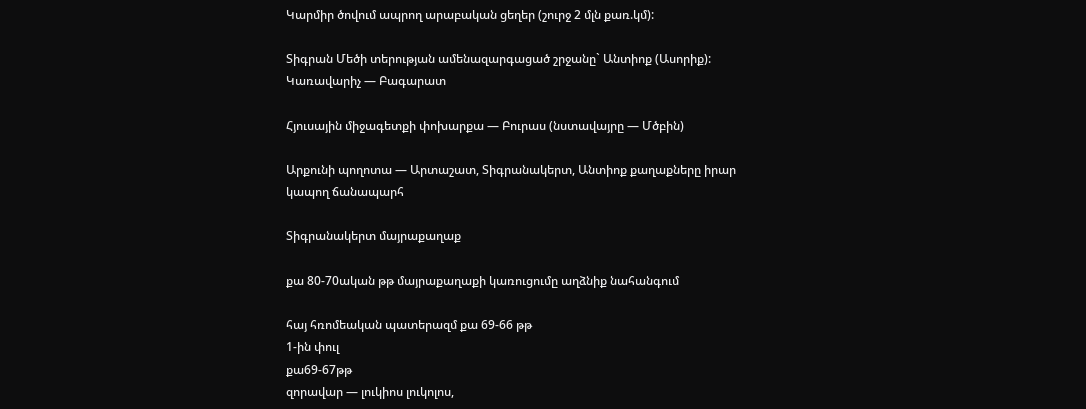Կարմիր ծովում ապրող արաբական ցեղեր (շուրջ 2 մլն քառ.կմ):

Տիգրան Մեծի տերության ամենազարգացած շրջանը` Անտիոք (Ասորիք): Կառավարիչ — Բագարատ

Հյուսային միջագետքի փոխարքա — Բուրաս (նստավայրը — Մծբին)

Արքունի պողոտա — Արտաշատ, Տիգրանակերտ, Անտիոք քաղաքները իրար կապող ճանապարհ

Տիգրանակերտ մայրաքաղաք

քա 80-70ական թթ մայրաքաղաքի կառուցումը աղձնիք նահանգում

հայ հռոմեական պատերազմ քա 69-66 թթ
1-ին փուլ
քա69-67թթ
զորավար — լուկիոս լուկոլոս,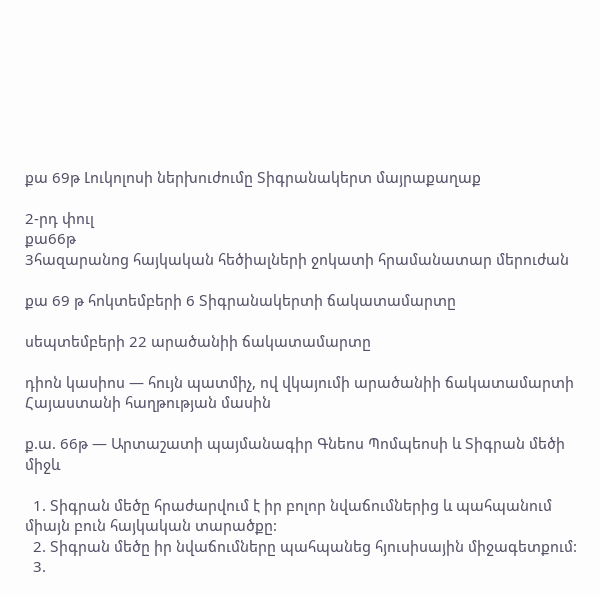քա 69թ Լուկոլոսի ներխուժումը Տիգրանակերտ մայրաքաղաք

2-րդ փուլ
քա66թ
3հազարանոց հայկական հեծիալների ջոկատի հրամանատար մերուժան

քա 69 թ հոկտեմբերի 6 Տիգրանակերտի ճակատամարտը

սեպտեմբերի 22 արածանիի ճակատամարտը

դիոն կասիոս — հույն պատմիչ, ով վկայումի արածանիի ճակատամարտի  Հայաստանի հաղթության մասին

ք.ա. 66թ — Արտաշատի պայմանագիր Գնեոս Պոմպեոսի և Տիգրան մեծի միջև

  1. Տիգրան մեծը հրաժարվում է իր բոլոր նվաճումներից և պահպանում միայն բուն հայկական տարածքը:
  2. Տիգրան մեծը իր նվաճումները պահպանեց հյուսիսային միջագետքում:
  3.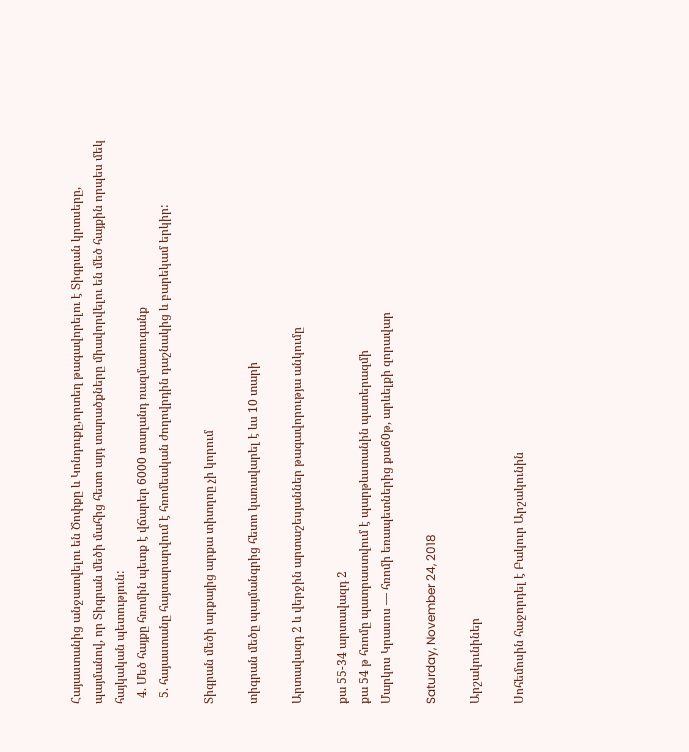Հայաստանից անջատվելու են Ծոփքը և Կոնդուքը,որտեղ թագավորելու է Տիգրան կրտսերը, պայմանով, որ Տիգրան մեծի մահից հետո այդ տարածքները միավորվելու են մեծ հայքին որպես մեկ հայկական պետություն:
  4. Մեծ հայքը հռոմին պետք է վճարեր 6000 տաղանդ ռազմատուգանք
  5. հայաստանը հայտարարվում է հռոմեական ժողովրդին դաշնակից և բարեկամ երկիր:

Տիգրան մեծի արքայից արքա տիտղոը չի կորում

տիգրան մեծը պայմանգրից հետո կառավարել է ևս 10 տարի

Արտավազդ 2 և վերջին արտաշեսյաններ թագավորությա անկումը

քա 55-34 արտավազդ 2
քա 54 թ հռոմը պատրաստվում է պարթևստանին պատերազմի
Մարկոս Կրասոս — հռոմի եռապետներից քա60թ, արևելքի զորավար

Saturday, November 24, 2018

Արշակունիներ

Սոհեմոսին հաջորդել է Բակուր Արշակունին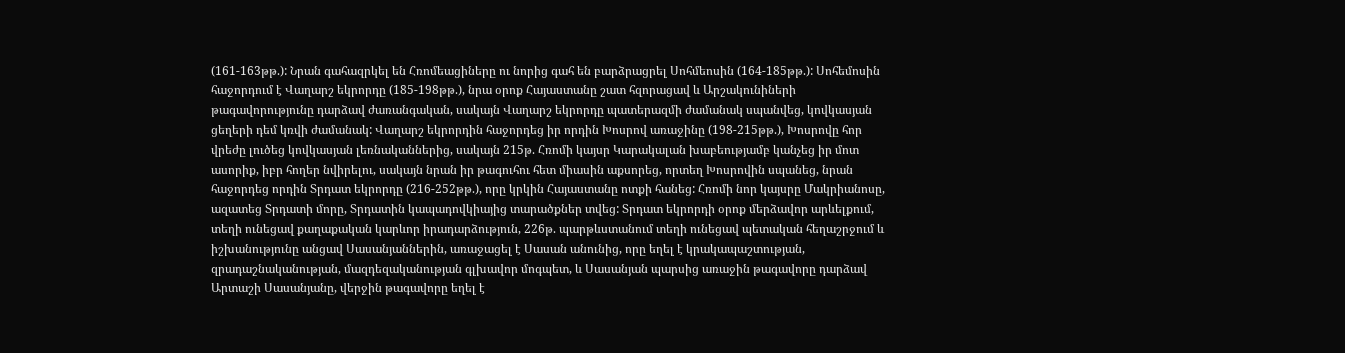(161-163թթ.): Նրան գահազրկել են Հռոմեացիները ու նորից գահ են բարձրացրել Սոհմեոսին (164-185թթ.): Սոհեմոսին հաջորդում է Վաղարշ եկրորդը (185-198թթ.), նրա օրոք Հայաստանը շատ հզորացավ և Արշակունիների թագավորությունը դարձավ ժառանգական, սակայն Վաղարշ եկրորդը պատերազմի ժամանակ սպանվեց, կովկասյան ցեղերի դեմ կռվի ժամանակ: Վաղարշ եկրորդին հաջորդեց իր որդին Խոսրով առաջինը (198-215թթ.), Խոսրովը հոր վրեժը լուծեց կովկասյան լեռնականներից, սակայն 215թ. Հռոմի կայսր Կարակալան խաբեությամբ կանչեց իր մոտ ասորիք, իբր հողեր նվիրելու, սակայն նրան իր թագուհու հետ միասին աքսորեց, որտեղ Խոսրովին սպանեց, նրան հաջորդեց որդին Տրդատ եկրորդը (216-252թթ.), որը կրկին Հայաստանը ոտքի հանեց: Հռոմի նոր կայսրը Մակրիանոսը, ազատեց Տրդատի մորը, Տրդատին կապադովկիայից տարածքներ տվեց: Տրդատ եկրորդի օրոք մերձավոր արևելքում, տեղի ունեցավ քաղաքական կարևոր իրադարձություն, 226թ. պարթևստանում տեղի ունեցավ պետական հեղաշրջում և իշխանությունը անցավ Սասանյաններին, առաջացել է Սասան անունից, որը եղել է կրակապաշտության, զրադաշնականության, մազդեզականության գլխավոր մոգպետ, և Սասանյան պարսից առաջին թագավորը դարձավ Արտաշի Սասանյանը, վերջին թագավորը եղել է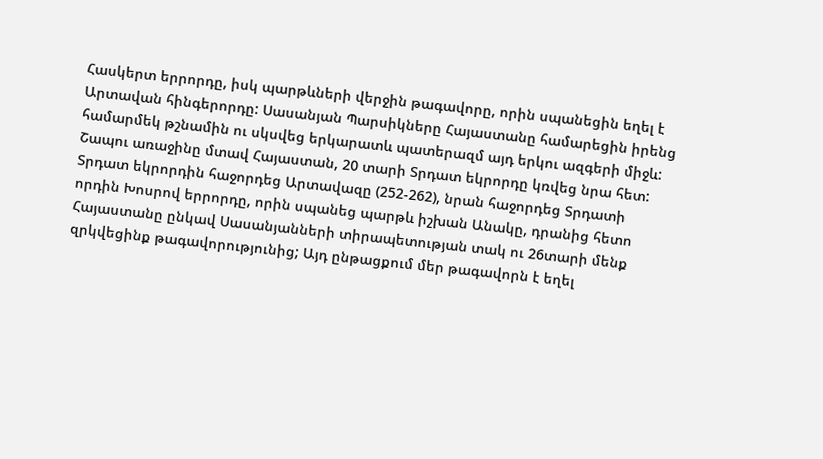Հասկերտ երրորդը, իսկ պարթևների վերջին թագավորը, որին սպանեցին եղել է Արտավան հինգերորդը: Սասանյան Պարսիկները Հայաստանը համարեցին իրենց համարմեկ թշնամին ու սկսվեց երկարատև պատերազմ այդ երկու ազգերի միջև: Շապու առաջինը մտավ Հայաստան, 20 տարի Տրդատ եկրորդը կռվեց նրա հետ: Տրդատ եկրորդին հաջորդեց Արտավազը (252-262), նրան հաջորդեց Տրդատի որդին Խոսրով երրորդը, որին սպանեց պարթև իշխան Անակը, դրանից հետո Հայաստանը ընկավ Սասանյանների տիրապետության տակ ու 26տարի մենք զրկվեցինք թագավորությունից; Այդ ընթացքում մեր թագավորն է եղել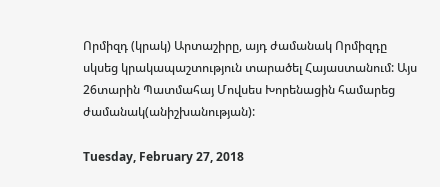Որմիզդ (կրակ) Արտաշիրը, այդ ժամանակ Որմիզդը սկսեց կրակապաշտություն տարածել Հայաստանում: Այս 26տարին Պատմահայ Մովսես Խորենացին համարեց  ժամանակ(անիշխանության):

Tuesday, February 27, 2018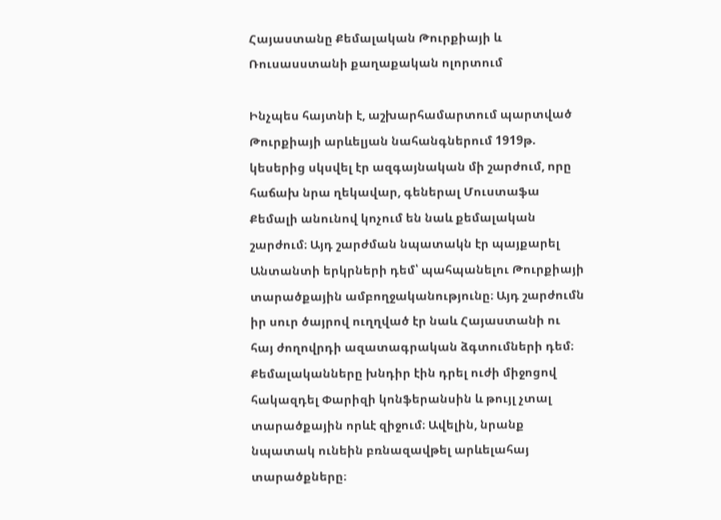Հայաստանը Քեմալական Թուրքիայի և Ռուսասստանի քաղաքական ոլորտում

Ինչպես հայտնի է, աշխարհամարտում պարտված Թուրքիայի արևելյան նահանգներում 1919թ. կեսերից սկսվել էր ազգայնական մի շարժում, որը հաճախ նրա ղեկավար, գեներալ Մուստաֆա Քեմալի անունով կոչում են նաև քեմալական շարժում։ Այդ շարժման նպատակն էր պայքարել Անտանտի երկրների դեմ՝ պահպանելու Թուրքիայի տարածքային ամբողջականությունը։ Այդ շարժումն իր սուր ծայրով ուղղված էր նաև Հայաստանի ու հայ ժողովրդի ազատագրական ձգտումների դեմ։ Քեմալականները խնդիր էին դրել ուժի միջոցով հակազդել Փարիզի կոնֆերանսին և թույլ չտալ տարածքային որևէ զիջում։ Ավելին, նրանք նպատակ ունեին բռնազավթել արևելահայ տարածքները։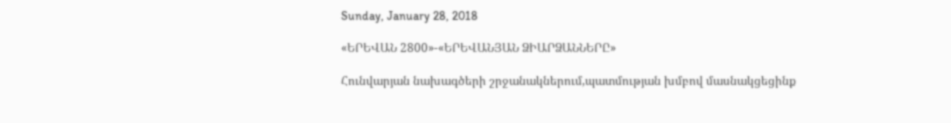Sunday, January 28, 2018

«ԵՐԵՎԱՆ 2800»-«ԵՐԵՎԱՆՅԱՆ ՁԻԱՐՁԱՆՆԵՐԸ»

Հունվարյան նախագծերի շրջանակներում,պատմության խմբով մասնակցեցինք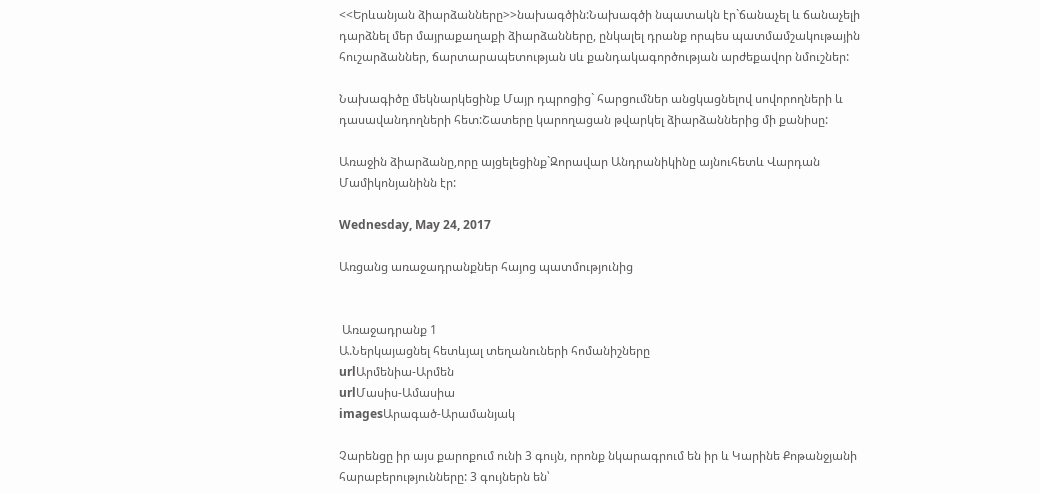<<Երևանյան ձիարձանները>>նախագծին:Նախագծի նպատակն էր`ճանաչել և ճանաչելի դարձնել մեր մայրաքաղաքի ձիարձանները, ընկալել դրանք որպես պատմամշակութային հուշարձաններ, ճարտարապետության uև քանդակագործության արժեքավոր նմուշներ:

Նախագիծը մեկնարկեցինք Մայր դպրոցից` հարցումներ անցկացնելով սովորողների և դասավանդողների հետ:Շատերը կարողացան թվարկել ձիարձաններից մի քանիսը:

Առաջին ձիարձանը,որը այցելեցինք`Զորավար Անդրանիկինը այնուհետև Վարդան Մամիկոնյանինն էր:

Wednesday, May 24, 2017

Առցանց առաջադրանքներ հայոց պատմությունից


 Առաջադրանք 1
Ա.Ներկայացնել հետևյալ տեղանուների հոմանիշները
urlԱրմենիա-Արմեն
urlՄասիս-Ամասիա
imagesԱրագած-Արամանյակ

Չարենցը իր այս քարոքում ունի 3 գույն, որոնք նկարագրում են իր և Կարինե Քոթանջյանի հարաբերությունները: 3 գույներն են՝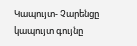Կապույտ- Չարենցը կապույտ գույնը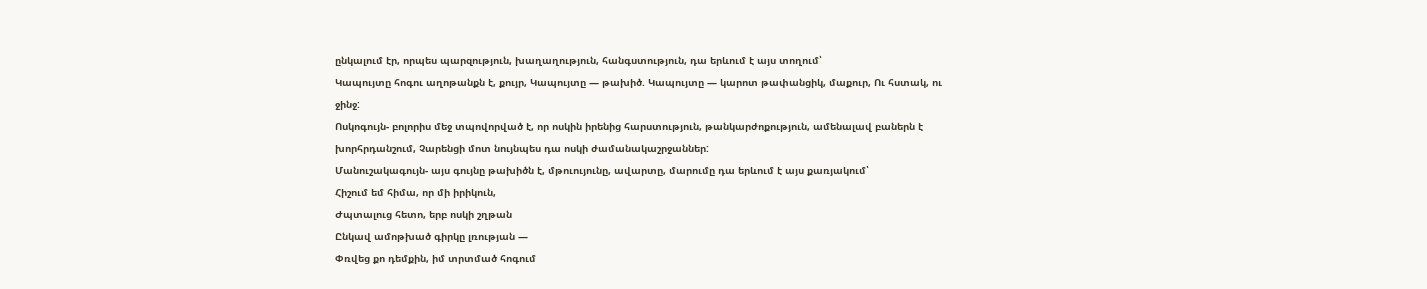ընկալում էր, որպես պարզություն, խաղաղություն, հանգստություն, դա երևում է այս տողում՝
Կապույտը հոգու աղոթանքն է, քույր, Կապույտը — թախիծ. Կապույտը — կարոտ թափանցիկ, մաքուր, Ու հստակ, ու ջինջ:
Ոսկոգույն- բոլորիս մեջ տպովորված է, որ ոսկին իրենից հարստություն, թանկարժոքություն, ամենալավ բաներն է խորհրդանշում, Չարենցի մոտ նույնպես դա ոսկի ժամանակաշրջաններ:
Մանուշակագույն- այս գույնը թախիծն է, մթուույունը, ավարտը, մարումը դա երևում է այս քառյակում՝
Հիշում եմ հիմա, որ մի իրիկուն,
Ժպտալուց հետո, երբ ոսկի շղթան
Ընկավ ամոթխած գիրկը լռության —
Փռվեց քո դեմքին, իմ տրտմած հոգում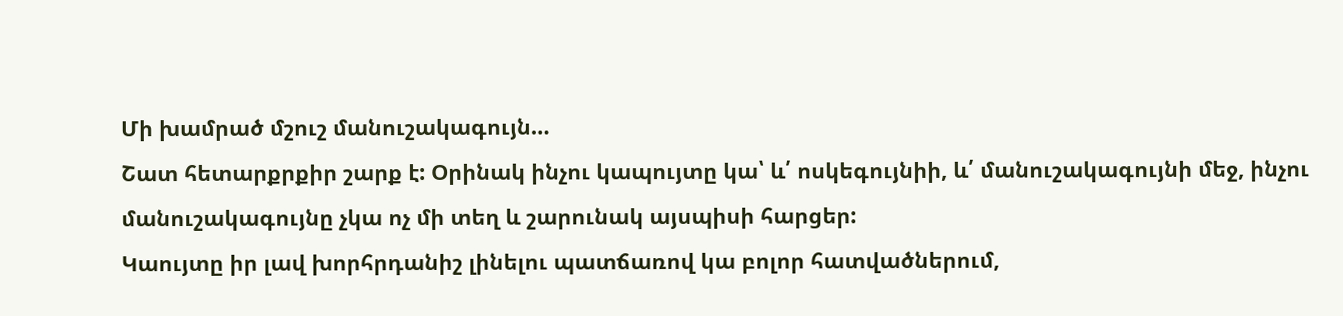Մի խամրած մշուշ մանուշակագույն…
Շատ հետարքրքիր շարք է: Օրինակ ինչու կապույտը կա՝ և՛ ոսկեգույնիի, և՛ մանուշակագույնի մեջ, ինչու մանուշակագույնը չկա ոչ մի տեղ և շարունակ այսպիսի հարցեր:
Կաույտը իր լավ խորհրդանիշ լինելու պատճառով կա բոլոր հատվածներում,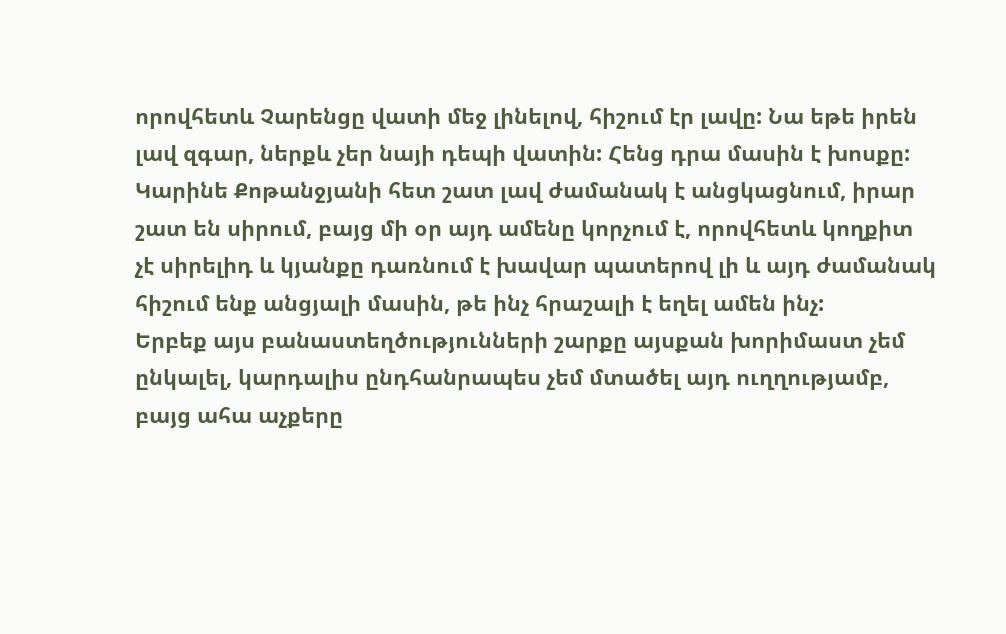որովհետև Չարենցը վատի մեջ լինելով, հիշում էր լավը: Նա եթե իրեն լավ զգար, ներքև չեր նայի դեպի վատին: Հենց դրա մասին է խոսքը: Կարինե Քոթանջյանի հետ շատ լավ ժամանակ է անցկացնում, իրար շատ են սիրում, բայց մի օր այդ ամենը կորչում է, որովհետև կողքիտ չէ սիրելիդ և կյանքը դառնում է խավար պատերով լի և այդ ժամանակ հիշում ենք անցյալի մասին, թե ինչ հրաշալի է եղել ամեն ինչ:
Երբեք այս բանաստեղծությունների շարքը այսքան խորիմաստ չեմ ընկալել, կարդալիս ընդհանրապես չեմ մտածել այդ ուղղությամբ, բայց ահա աչքերը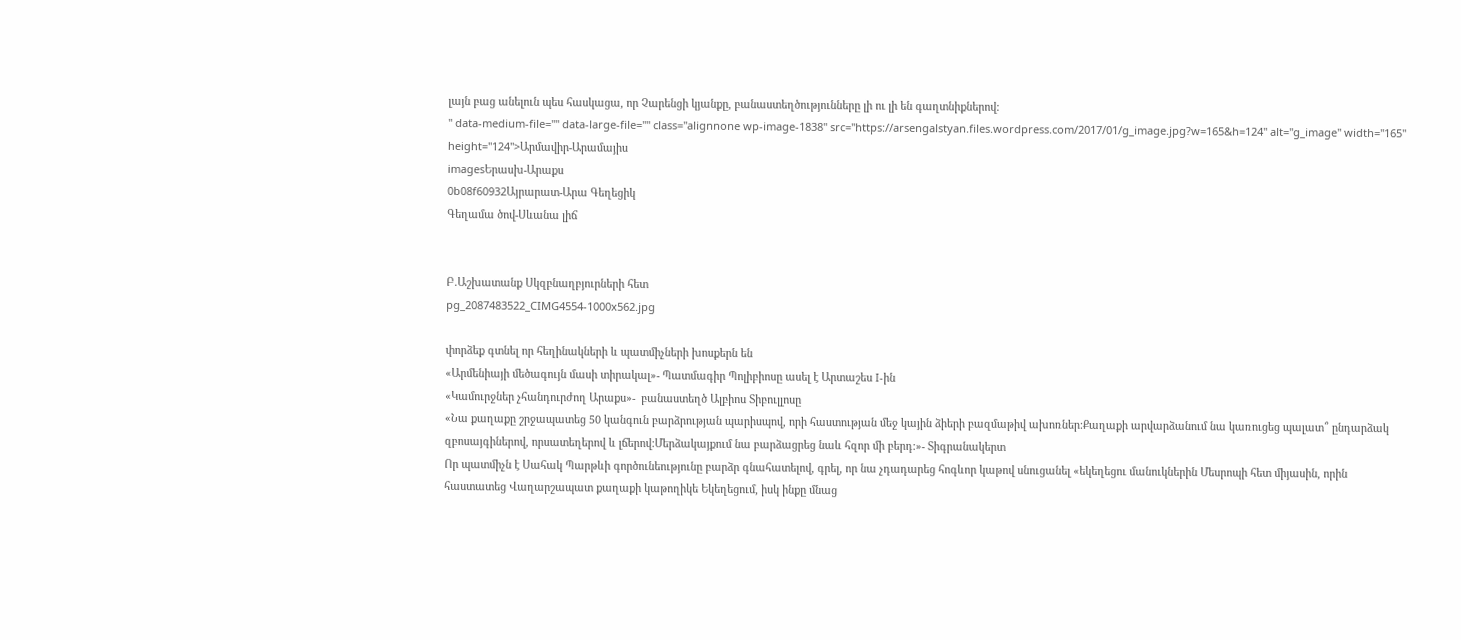լայն բաց անելուն պես հասկացա, որ Չարենցի կյանքը, բանաստեղծությունները լի ու լի են գաղտնիքներով:
" data-medium-file="" data-large-file="" class="alignnone wp-image-1838" src="https://arsengalstyan.files.wordpress.com/2017/01/g_image.jpg?w=165&h=124" alt="g_image" width="165" height="124">Արմավիր-Արամայիս
imagesԵրասխ-Արաքս
0b08f60932Այրարատ-Արա Գեղեցիկ
Գեղամա ծով-Սևանա լիճ


Բ.Աշխատանք Սկզբնաղբյուրների հետ
pg_2087483522_CIMG4554-1000x562.jpg

փորձեք գտնել որ հեղինակների և պատմիչների խոսքերն են
«Արմենիայի մեծագույն մասի տիրակալ»- Պատմագիր Պոլիբիոսը ասել է Արտաշես I-ին
«Կամուրջներ չհանդուրժող Արաքս»-  բանաստեղծ Ալբիոս Տիբուլլոսը
«Նա քաղաքը շրջապատեց 50 կանգուն բարձրության պարիսպով, որի հաստության մեջ կային ձիերի բազմաթիվ ախոռներ:Քաղաքի արվարձանում նա կառուցեց պալատ՞ ընդարձակ զբոսայգիներով, որսատեղերով և լճերով:Մերձակայքում նա բարձացրեց նաև հզոր մի բերդ:»- Տիգրանակերտ
Որ պատմիչն է Սահակ Պարթևի գործունեությունը բարձր գնահատելով, գրել, որ նա չդադարեց հոգևոր կաթով սնուցանել «եկեղեցու մանուկներին Մեսրոպի հետ միյասին, որին հաստատեց Վաղարշապատ քաղաքի կաթողիկե Եկեղեցում, իսկ ինքը մնաց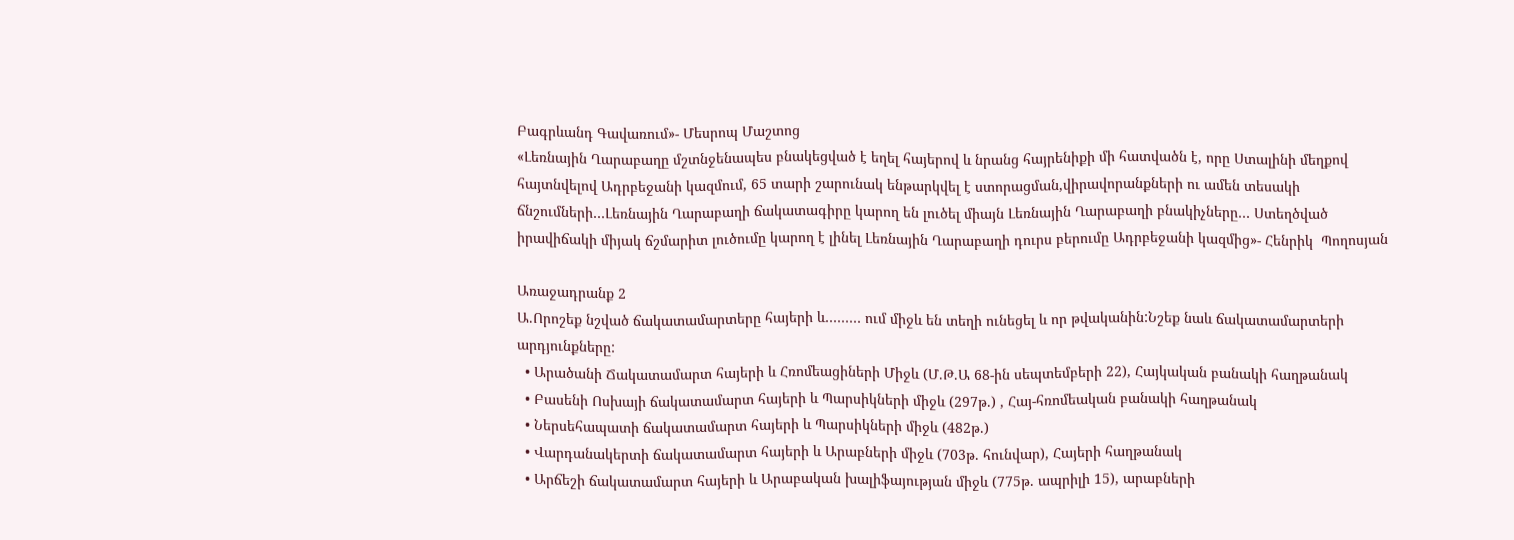Բագրևանդ Գավառում»- Մեսրոպ Մաշտոց
«Լեռնային Ղարաբաղը մշտնջենապես բնակեցված է եղել հայերով և նրանց հայրենիքի մի հատվածն է, որը Ստալինի մեղքով հայտնվելով Ադրբեջանի կազմում, 65 տարի շարունակ ենթարկվել է ստորացման,վիրավորանքների ու ամեն տեսակի ճնշումների…Լեռնային Ղարաբաղի ճակատագիրը կարող են լուծել միայն Լեռնային Ղարաբաղի բնակիչները… Ստեղծված իրավիճակի միյակ ճշմարիտ լուծումը կարող է լինել Լեռնային Ղարաբաղի դուրս բերումը Ադրբեջանի կազմից»- Հենրիկ  Պողոսյան

Առաջադրանք 2
Ա.Որոշեք նշված ճակատամարտերը հայերի և……… ում միջև են տեղի ունեցել և որ թվականին:Նշեք նաև ճակատամարտերի արդյունքները:
  • Արածանի Ճակատամարտ հայերի և Հռոմեացիների Միջև (Մ.Թ.Ա 68-ին սեպտեմբերի 22), Հայկական բանակի հաղթանակ
  • Բասենի Ոսխայի ճակատամարտ հայերի և Պարսիկների միջև (297թ.) , Հայ-հռոմեական բանակի հաղթանակ
  • Ներսեհապատի ճակատամարտ հայերի և Պարսիկների միջև (482թ.)
  • Վարդանակերտի ճակատամարտ հայերի և Արաբների միջև (703թ. հունվար), Հայերի հաղթանակ
  • Արճեշի ճակատամարտ հայերի և Արաբական խալիֆայության միջև (775թ. ապրիլի 15), արաբների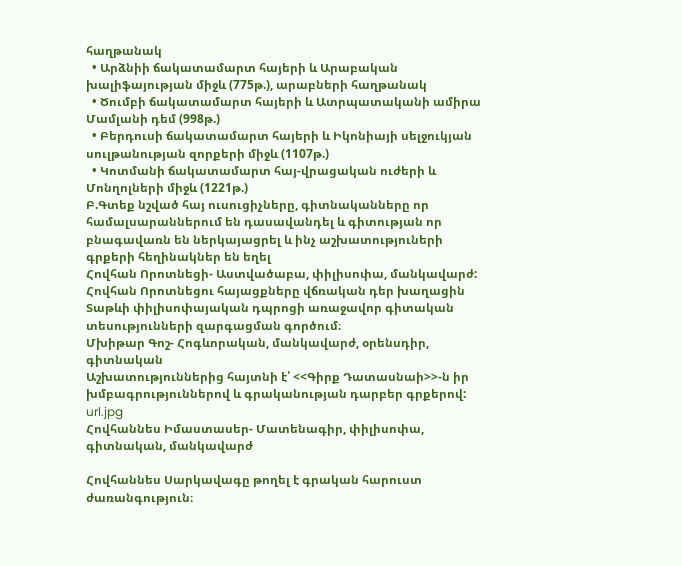հաղթանակ
  • Արձնիի ճակատամարտ հայերի և Արաբական խալիֆայության միջև (775թ.), արաբների հաղթանակ
  • Ծումբի ճակատամարտ հայերի և Ատրպատականի ամիրա Մամլանի դեմ (998թ.)
  • Բերդուսի ճակատամարտ հայերի և Իկոնիայի սելջուկյան սուլթանության զորքերի միջև (1107թ.)
  • Կոտմանի ճակատամարտ հայ-վրացական ուժերի և Մոնղոլների միջև (1221թ.)
Բ.Գտեք նշված հայ ուսուցիչները, գիտնականները որ համալսարաններում են դասավանդել և գիտության որ բնագավառն են ներկայացրել և ինչ աշխատություների գրքերի հեղինակներ են եղել
Հովհան Որոտնեցի- Աստվածաբա, փիլիսոփա, մանկավարժ:
Հովհան Որոտնեցու հայացքները վճռական դեր խաղացին Տաթևի փիլիսոփայական դպրոցի առաջավոր գիտական տեսությունների զարգացման գործում։
Մխիթար Գոշ- Հոգևորական, մանկավարժ, օրենսդիր, գիտնական
Աշխատություններից հայտնի է՝ <<Գիրք Դատասնաի>>-ն իր խմբագրություններով և գրականության դարբեր գրքերով:
url.jpg
Հովհաննես Իմաստասեր- Մատենագիր, փիլիսոփա, գիտնական, մանկավարժ

Հովհաննես Սարկավագը թողել է գրական հարուստ ժառանգություն։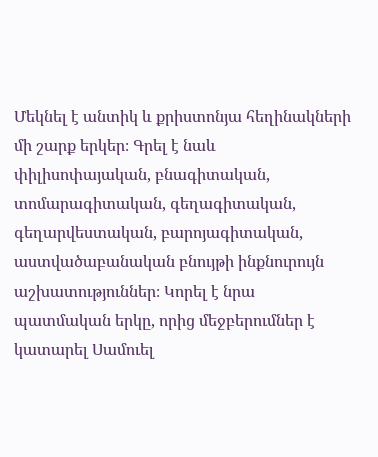Մեկնել է անտիկ և քրիստոնյա հեղինակների մի շարք երկեր։ Գրել է նաև փիլիսոփայական, բնագիտական, տոմարագիտական, գեղագիտական, գեղարվեստական, բարոյագիտական, աստվածաբանական բնույթի ինքնուրույն աշխատություններ։ Կորել է նրա պատմական երկը, որից մեջբերումներ է կատարել Սամուել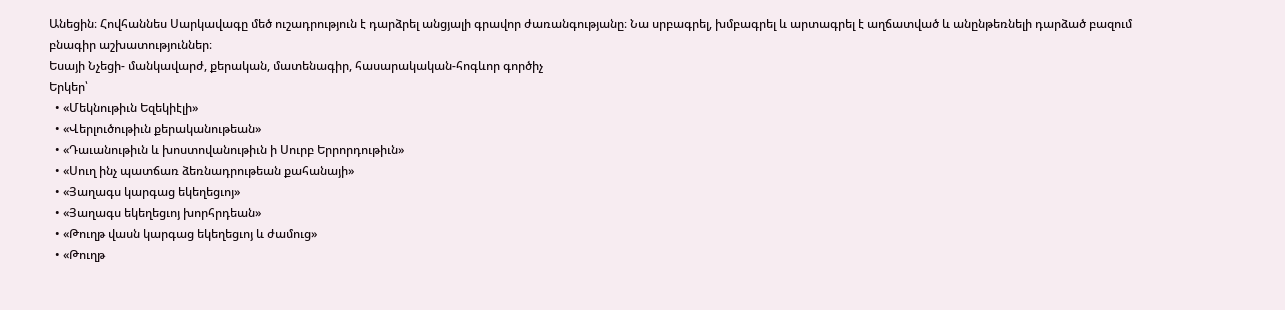Անեցին։ Հովհաննես Սարկավագը մեծ ուշադրություն է դարձրել անցյալի գրավոր ժառանգությանը։ Նա սրբագրել, խմբագրել և արտագրել է աղճատված և անընթեռնելի դարձած բազում բնագիր աշխատություններ։
Եսայի Նչեցի- մանկավարժ, քերական, մատենագիր, հասարակական-հոգևոր գործիչ
Երկեր՝
  • «Մեկնութիւն Եզեկիէլի»
  • «Վերլուծութիւն քերականութեան»
  • «Դաւանութիւն և խոստովանութիւն ի Սուրբ Երրորդութիւն»
  • «Սուղ ինչ պատճառ ձեռնադրութեան քահանայի»
  • «Յաղագս կարգաց եկեղեցւոյ»
  • «Յաղագս եկեղեցւոյ խորհրդեան»
  • «Թուղթ վասն կարգաց եկեղեցւոյ և ժամուց»
  • «Թուղթ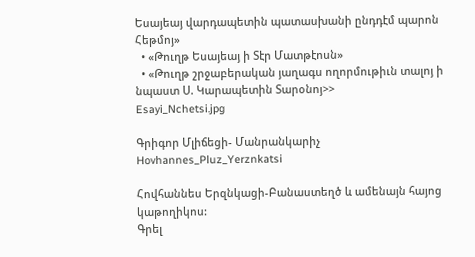Եսայեայ վարդապետին պատասխանի ընդդէմ պարոն Հեթմոյ»
  • «Թուղթ Եսայեայ ի Տէր Մատթէոսն»
  • «Թուղթ շրջաբերական յաղագս ողորմութիւն տալոյ ի նպաստ Ս. Կարապետին Տարօնոյ>>
Esayi_Nchetsi.jpg

Գրիգոր Մլիճեցի- Մանրանկարիչ
Hovhannes_Pluz_Yerznkatsi

Հովհաննես Երզնկացի-Բանաստեղծ և ամենայն հայոց կաթողիկոս:
Գրել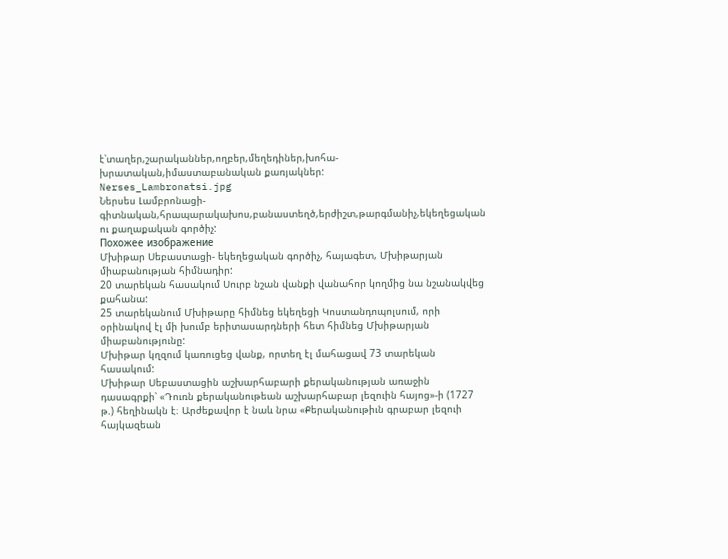է՝տաղեր,շարականներ,ողբեր,մեղեդիներ,խոհա-խրատական,իմաստաբանական քառյակներ:
Nerses_Lambronatsi.jpg
Ներսես Լամբրոնացի-գիտնական,հրապարակախոս,բանաստեղծ,երժիշտ,թարգմանիչ,եկեղեցական ու քաղաքական գործիչ:
Похожее изображение
Մխիթար Սեբաստացի- եկեղեցական գործիչ, հայագետ, Մխիթարյան միաբանության հիմնադիր:
20 տարեկան հասակում Սուրբ նշան վանքի վանահոր կողմից նա նշանակվեց քահանա:
25 տարեկանում Մխիթարը հիմնեց եկեղեցի Կոստանդոպոլսում, որի օրինակով էլ մի խումբ երիտասարդների հետ հիմնեց Մխիթարյան միաբանությունը:
Մխիթար կղզում կառուցեց վանք, որտեղ էլ մահացավ 73 տարեկան հասակում:
Մխիթար Սեբաստացին աշխարհաբարի քերականության առաջին դասագրքի՝ «Դուռն քերականութեան աշխարհաբար լեզուին հայոց»-ի (1727 թ.) հեղինակն է։ Արժեքավոր է նաև նրա «Քերականութիւն գրաբար լեզուի հայկազեան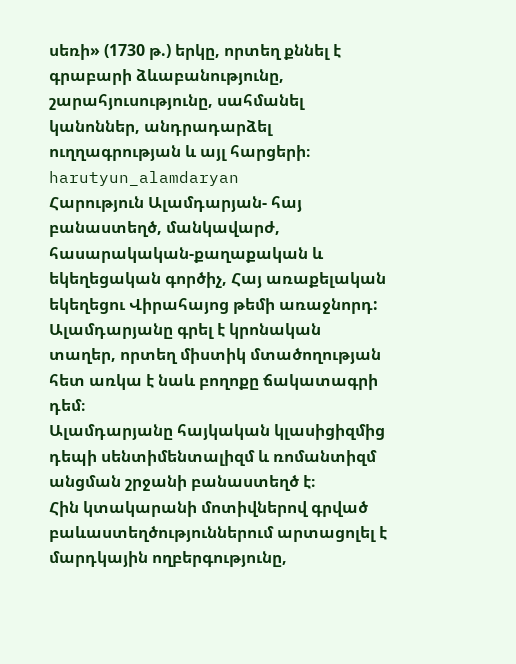սեռի» (1730 թ.) երկը, որտեղ քննել է գրաբարի ձևաբանությունը, շարահյուսությունը, սահմանել կանոններ, անդրադարձել ուղղագրության և այլ հարցերի։
harutyun_alamdaryan
Հարություն Ալամդարյան- հայ բանաստեղծ, մանկավարժ, հասարակական-քաղաքական և եկեղեցական գործիչ, Հայ առաքելական եկեղեցու Վիրահայոց թեմի առաջնորդ:
Ալամդարյանը գրել է կրոնական տաղեր, որտեղ միստիկ մտածողության հետ առկա է նաև բողոքը ճակատագրի դեմ։
Ալամդարյանը հայկական կլասիցիզմից դեպի սենտիմենտալիզմ և ռոմանտիզմ անցման շրջանի բանաստեղծ է։
Հին կտակարանի մոտիվներով գրված բաևաստեղծություններում արտացոլել է մարդկային ողբերգությունը,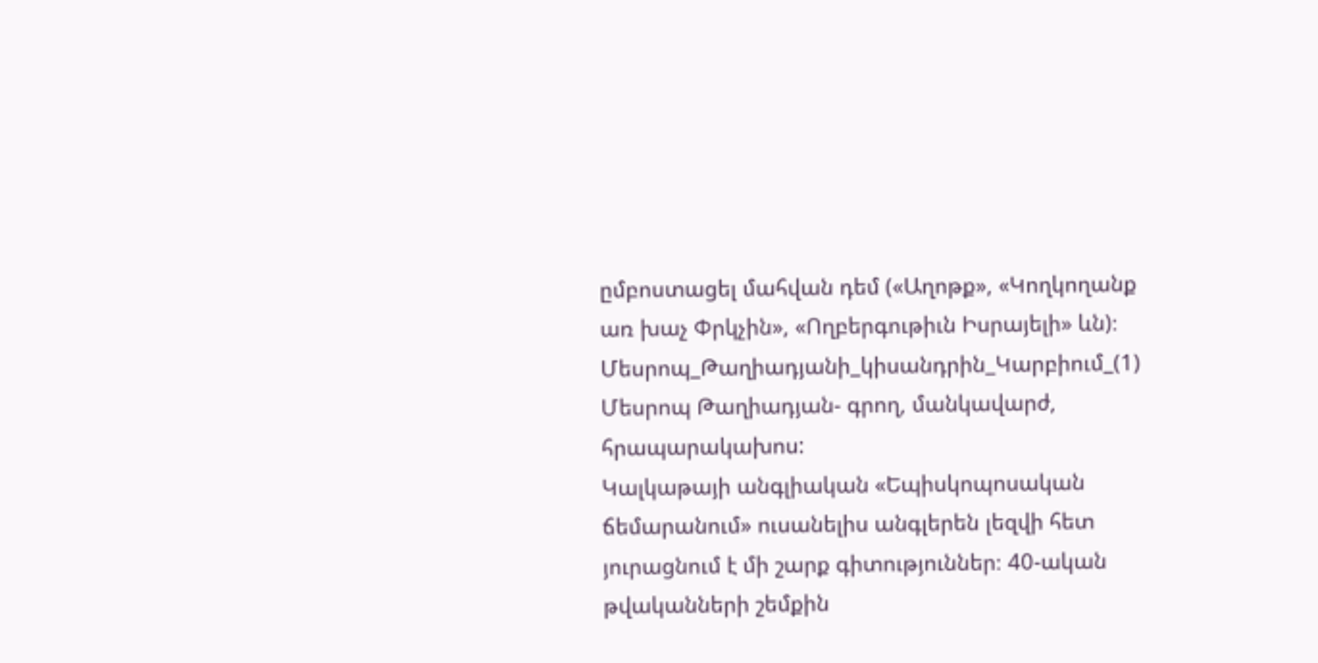ըմբոստացել մահվան դեմ («Աղոթք», «Կողկողանք առ խաչ Փրկչին», «Ողբերգութիւն Իսրայելի» ևն)։
Մեսրոպ_Թաղիադյանի_կիսանդրին_Կարբիում_(1)
Մեսրոպ Թաղիադյան- գրող, մանկավարժ, հրապարակախոս:
Կալկաթայի անգլիական «Եպիսկոպոսական ճեմարանում» ուսանելիս անգլերեն լեզվի հետ յուրացնում է մի շարք գիտություններ։ 40-ական թվականների շեմքին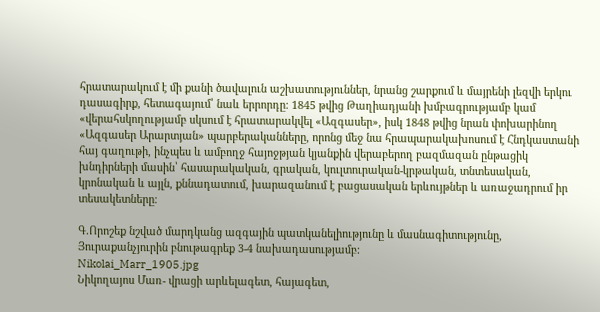հրատարակում է մի քանի ծավալուն աշխատություններ, նրանց շարքում և մայրենի լեզվի երկու դասագիրք, հետագայում՝ նաև երրորդը։ 1845 թվից Թաղիադյանի խմբագրությամբ կամ «վերահսկողությամբ սկսում է հրատարակվել «Ազգասեր», իսկ 1848 թվից նրան փոխարինող «Ազգասեր Արարտյան» պարբերականները, որոնց մեջ նա հրապարակախոսում է Հնդկաստանի հայ գաղութի, ինչպես և ամբողջ հայոջթյան կյանքին վերաբերող բազմազան ընթացիկ խնդիրների մասին՝ հասարակական, գրական, կուլտուրական-կրթական, տնտեսական, կրոնական և այլն, քննադատում, խարազանում է բացասական երևույթներ և առաջադրում իր տեսակետները։

Գ.Որոշեք նշված մարդկանց ազգային պատկանելիությունը և մասնագիտությունը, Յուրաքանչյուրին բնութագրեք 3-4 նախադասությամբ:
Nikolai_Marr_1905.jpg
Նիկողայոս Մառ- վրացի արևելագետ, հայագետ,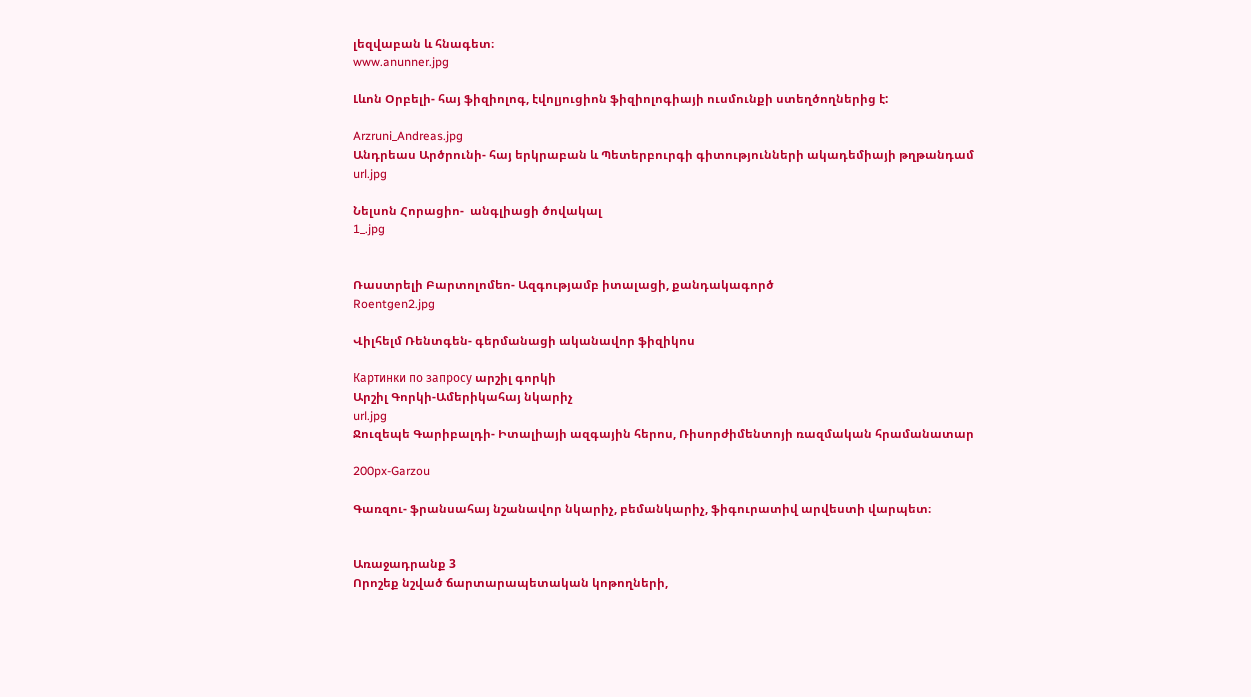լեզվաբան և հնագետ։
www.anunner.jpg

Լևոն Օրբելի- հայ ֆիզիոլոգ, էվոլյուցիոն ֆիզիոլոգիայի ուսմունքի ստեղծողներից է:

Arzruni_Andreas.jpg
Անդրեաս Արծրունի- հայ երկրաբան և Պետերբուրգի գիտությունների ակադեմիայի թղթանդամ
url.jpg

Նելսոն Հորացիո-  անգլիացի ծովակալ
1_.jpg


Ռաստրելի Բարտոլոմեո- Ազգությամբ իտալացի, քանդակագործ
Roentgen2.jpg

Վիլհելմ Ռենտգեն- գերմանացի ականավոր ֆիզիկոս

Картинки по запросу արշիլ գորկի
Արշիլ Գորկի-Ամերիկահայ նկարիչ
url.jpg
Ջուզեպե Գարիբալդի- Իտալիայի ազգային հերոս, Ռիսորժիմենտոյի ռազմական հրամանատար

200px-Garzou

Գառզու- ֆրանսահայ նշանավոր նկարիչ, բեմանկարիչ, ֆիգուրատիվ արվեստի վարպետ։


Առաջադրանք 3
Որոշեք նշված ճարտարապետական կոթողների,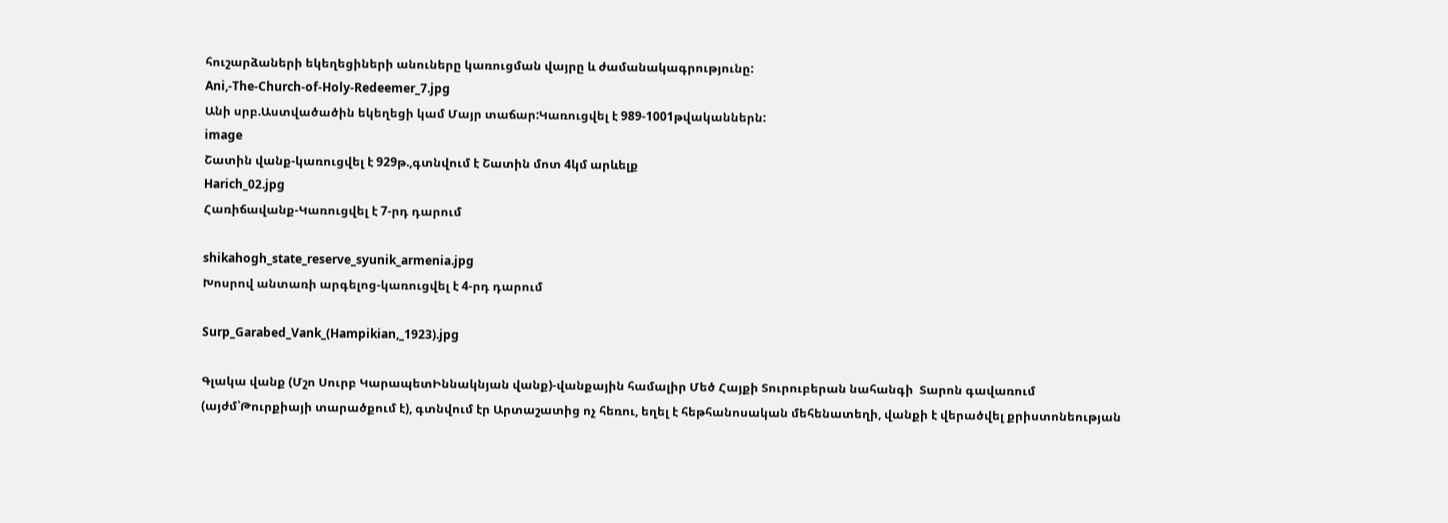հուշարձաների եկեղեցիների անուները կառուցման վայրը և ժամանակագրությունը:
Ani,-The-Church-of-Holy-Redeemer_7.jpg
Անի սրբ.Աստվածածին եկեղեցի կամ Մայր տաճար:Կառուցվել է 989-1001թվականներն:
image
Շատին վանք-կառուցվել է 929թ.,գտնվում է Շատին մոտ 4կմ արևելք
Harich_02.jpg
Հառիճավանք-Կառուցվել է 7-րդ դարում

shikahogh_state_reserve_syunik_armenia.jpg
Խոսրով անտառի արգելոց-կառուցվել է 4-րդ դարում

Surp_Garabed_Vank_(Hampikian,_1923).jpg

Գլակա վանք (Մշո Սուրբ ԿարապետԻննակնյան վանք)-վանքային համալիր Մեծ Հայքի Տուրուբերան նահանգի  Տարոն գավառում (այժմ՝Թուրքիայի տարածքում է), գտնվում էր Արտաշատից ոչ հեռու, եղել է հեթհանոսական մեհենատեղի, վանքի է վերածվել քրիստոնեության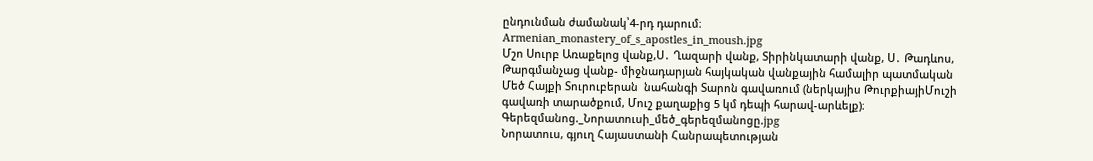ընդունման ժամանակ՝4-րդ դարում։
Armenian_monastery_of_s_apostles_in_moush.jpg
Մշո Սուրբ Առաքելոց վանք,Ս․ Ղազարի վանք, Տիրինկատարի վանք, Ս․ Թադևոս, Թարգմանչաց վանք- միջնադարյան հայկական վանքային համալիր պատմական Մեծ Հայքի Տուրուբերան  նահանգի Տարոն գավառում (ներկայիս ԹուրքիայիՄուշի գավառի տարածքում, Մուշ քաղաքից 5 կմ դեպի հարավ-արևելք)։
Գերեզմանոց._Նորատուսի_մեծ_գերեզմանոցը.jpg
Նորատուս, գյուղ Հայաստանի Հանրապետության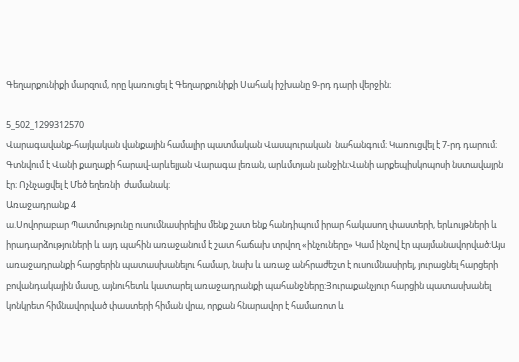Գեղարքունիքի մարզում, որը կառուցել է Գեղարքունիքի Սահակ իշխանը 9-րդ դարի վերջին։

5_502_1299312570
Վարագավանք-հայկական վանքային համալիր պատմական Վասպուրական  նահանգում։ Կառուցվել է 7-րդ դարում։ Գտնվում է Վանի քաղաքի հարավ-արևելյան Վարագա լեռան, արևմտյան լանջին։Վանի արքեպիսկոպոսի նստավայրն էր։ Ոչնչացվել է Մեծ եղեռնի  ժամանակ։
Առաջադրանք 4
ա.Սովորաբար Պատմությունը ուսումնասիրելիս մենք շատ ենք հանդիպում իրար հակասող փաստերի, երևույթների և իրադարձություների և այդ պահին առաջանում է շատ հաճախ տրվող «ինչուները» Կամ ինչով էր պայմանավորված:Այս առաջադրանքի հարցերին պատասխանելու համար, նախ և առաջ անհրաժեշտ է ուսումնասիրել, յուրացնել հարցերի բովանդակային մասը, այնուհետև կատարել առաջադրանքի պահանջները:Յուրաքանչյուր հարցին պատասխանել կոնկրետ հիմնավորված փաստերի հիման վրա, որքան հնարավոր է համառոտ և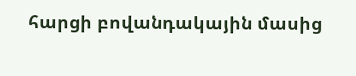հարցի բովանդակային մասից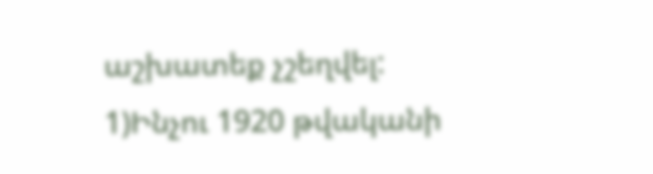աշխատեք չշեղվել:
1)Ինչու 1920 թվականի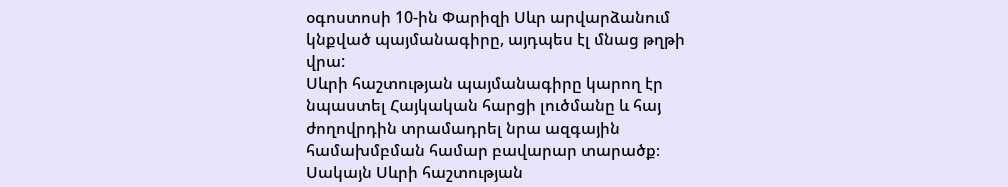օգոստոսի 10-ին Փարիզի Սևր արվարձանում կնքված պայմանագիրը, այդպես էլ մնաց թղթի վրա:
Սևրի հաշտության պայմանագիրը կարող էր նպաստել Հայկական հարցի լուծմանը և հայ ժողովրդին տրամադրել նրա ազգային համախմբման համար բավարար տարածք։ Սակայն Սևրի հաշտության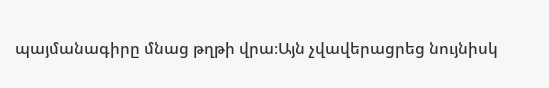պայմանագիրը մնաց թղթի վրա։Այն չվավերացրեց նույնիսկ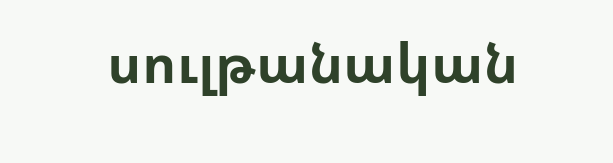սուլթանական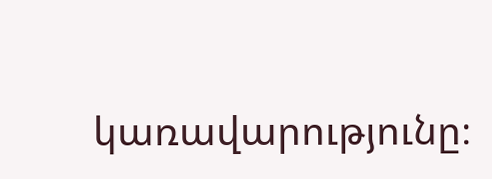կառավարությունը։